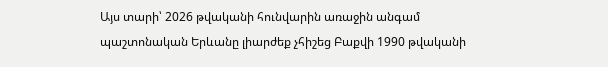Այս տարի՝ 2026 թվականի հունվարին առաջին անգամ պաշտոնական Երևանը լիարժեք չհիշեց Բաքվի 1990 թվականի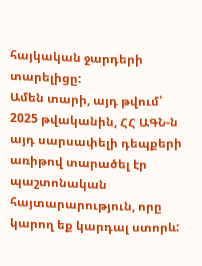հայկական ջարդերի տարելիցը:
Ամեն տարի, այդ թվում՝ 2025 թվականին, ՀՀ ԱԳՆ-ն այդ սարսափելի դեպքերի առիթով տարածել էր պաշտոնական հայտարարություն, որը կարող եք կարդալ ստորև: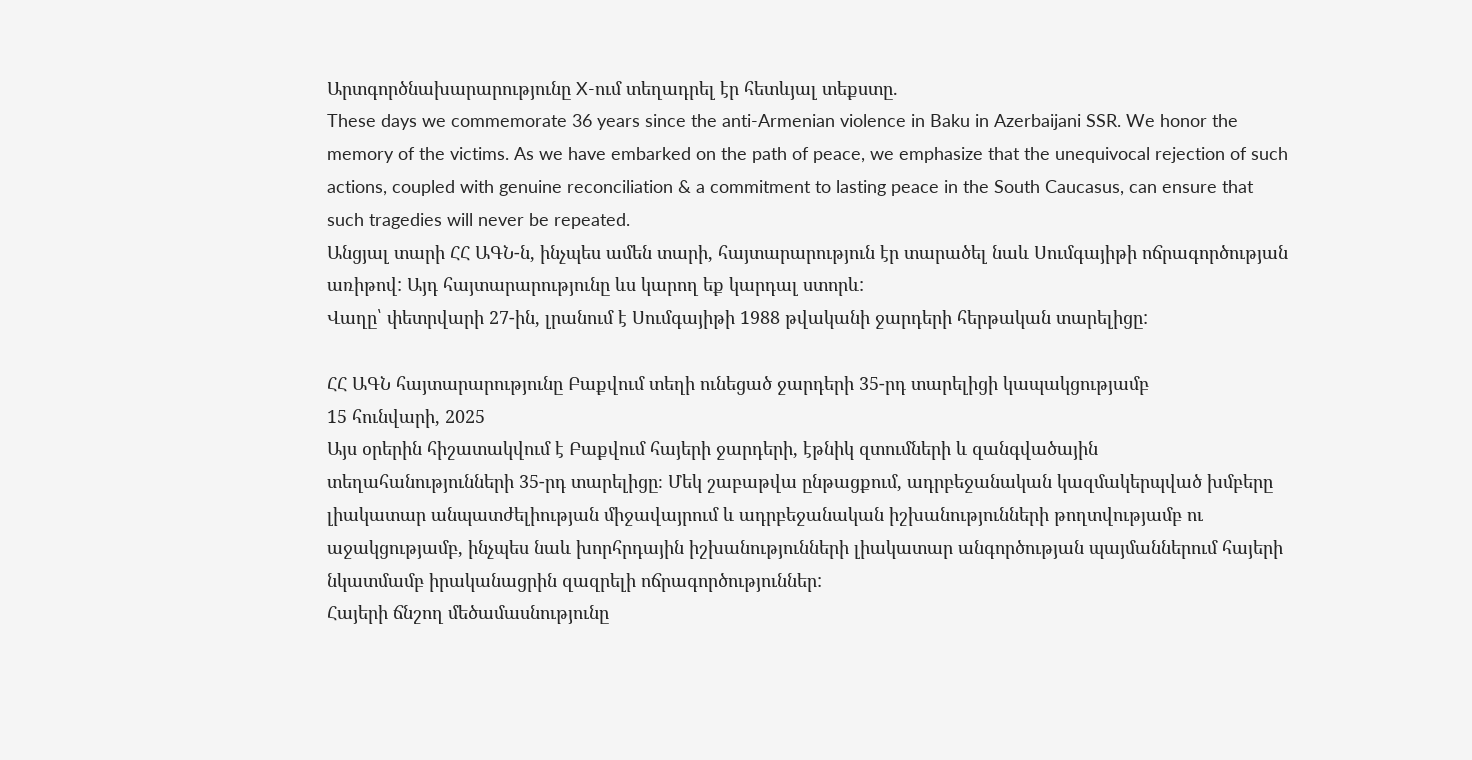Արտգործնախարարությունը X-ում տեղադրել էր հետևյալ տեքստը.
These days we commemorate 36 years since the anti-Armenian violence in Baku in Azerbaijani SSR. We honor the memory of the victims. As we have embarked on the path of peace, we emphasize that the unequivocal rejection of such actions, coupled with genuine reconciliation & a commitment to lasting peace in the South Caucasus, can ensure that such tragedies will never be repeated.
Անցյալ տարի ՀՀ ԱԳՆ-ն, ինչպես ամեն տարի, հայտարարություն էր տարածել նաև Սումգայիթի ոճրագործության առիթով: Այդ հայտարարությունը ևս կարող եք կարդալ ստորև:
Վաղը՝ փետրվարի 27-ին, լրանում է Սումգայիթի 1988 թվականի ջարդերի հերթական տարելիցը:

ՀՀ ԱԳՆ հայտարարությունը Բաքվում տեղի ունեցած ջարդերի 35-րդ տարելիցի կապակցությամբ
15 հունվարի, 2025
Այս օրերին հիշատակվում է Բաքվում հայերի ջարդերի, էթնիկ զտումների և զանգվածային տեղահանությունների 35-րդ տարելիցը։ Մեկ շաբաթվա ընթացքում, ադրբեջանական կազմակերպված խմբերը լիակատար անպատժելիության միջավայրում և ադրբեջանական իշխանությունների թողտվությամբ ու աջակցությամբ, ինչպես նաև խորհրդային իշխանությունների լիակատար անգործության պայմաններում հայերի նկատմամբ իրականացրին զազրելի ոճրագործություններ:
Հայերի ճնշող մեծամասնությունը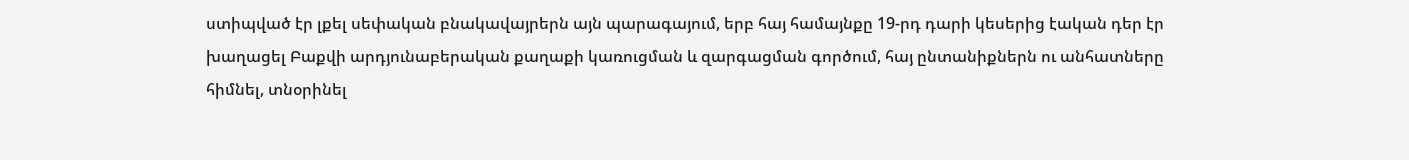ստիպված էր լքել սեփական բնակավայրերն այն պարագայում, երբ հայ համայնքը 19-րդ դարի կեսերից էական դեր էր խաղացել Բաքվի արդյունաբերական քաղաքի կառուցման և զարգացման գործում, հայ ընտանիքներն ու անհատները հիմնել, տնօրինել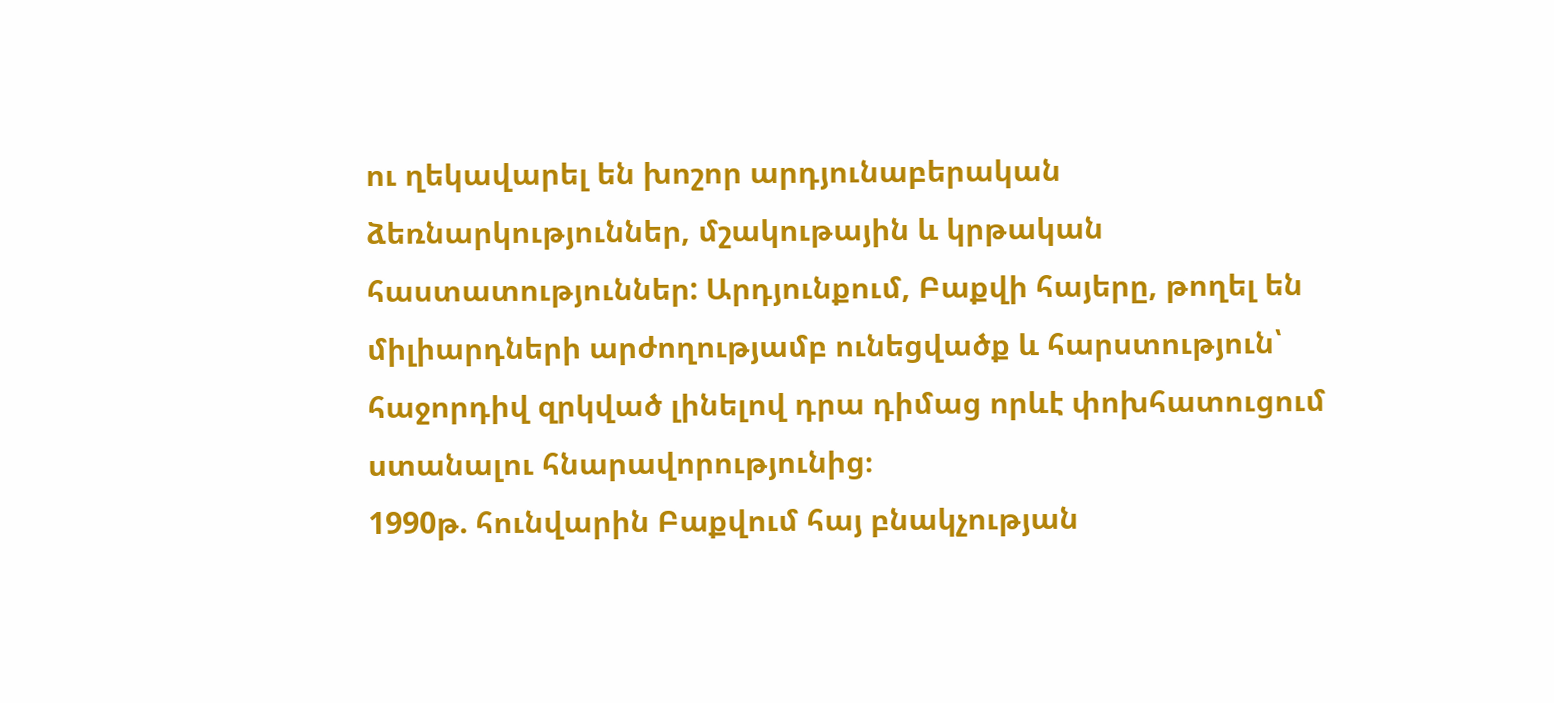ու ղեկավարել են խոշոր արդյունաբերական ձեռնարկություններ, մշակութային և կրթական հաստատություններ: Արդյունքում, Բաքվի հայերը, թողել են միլիարդների արժողությամբ ունեցվածք և հարստություն՝ հաջորդիվ զրկված լինելով դրա դիմաց որևէ փոխհատուցում ստանալու հնարավորությունից։
1990թ. հունվարին Բաքվում հայ բնակչության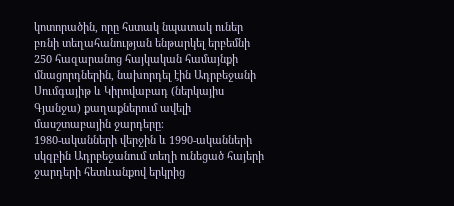կոտորածին, որը հստակ նպատակ ուներ բռնի տեղահանության ենթարկել երբեմնի 250 հազարանոց հայկական համայնքի մնացորդներին, նախորդել էին Ադրբեջանի Սումգայիթ և Կիրովաբադ (ներկայիս Գյանջա) քաղաքներում ավելի մասշտաբային ջարդերը։
1980-ականների վերջին և 1990-ականների սկզբին Ադրբեջանում տեղի ունեցած հայերի ջարդերի հետևանքով երկրից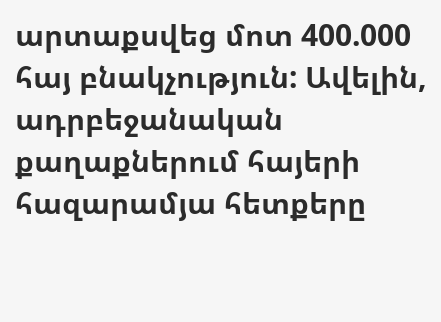արտաքսվեց մոտ 400.000 հայ բնակչություն: Ավելին, ադրբեջանական քաղաքներում հայերի հազարամյա հետքերը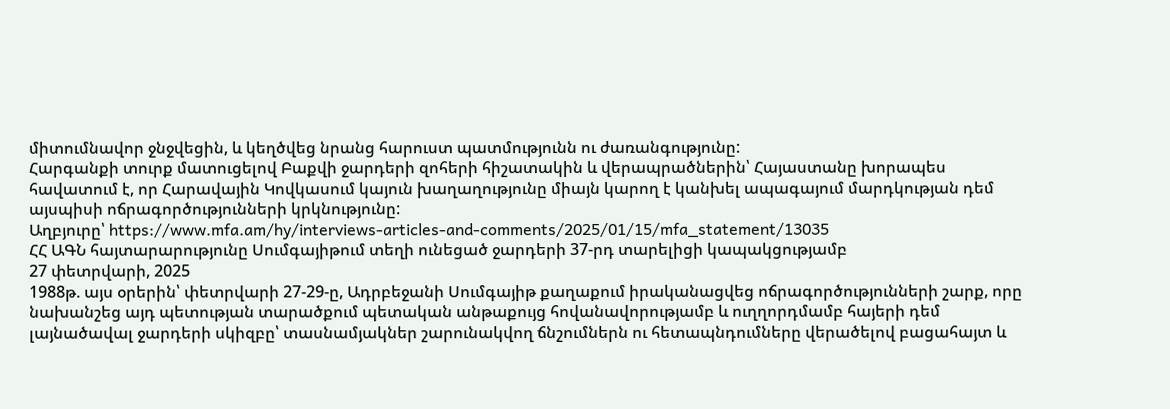միտումնավոր ջնջվեցին, և կեղծվեց նրանց հարուստ պատմությունն ու ժառանգությունը:
Հարգանքի տուրք մատուցելով Բաքվի ջարդերի զոհերի հիշատակին և վերապրածներին՝ Հայաստանը խորապես հավատում է, որ Հարավային Կովկասում կայուն խաղաղությունը միայն կարող է կանխել ապագայում մարդկության դեմ այսպիսի ոճրագործությունների կրկնությունը:
Աղբյուրը՝ https://www.mfa.am/hy/interviews-articles-and-comments/2025/01/15/mfa_statement/13035
ՀՀ ԱԳՆ հայտարարությունը Սումգայիթում տեղի ունեցած ջարդերի 37-րդ տարելիցի կապակցությամբ
27 փետրվարի, 2025
1988թ. այս օրերին՝ փետրվարի 27-29-ը, Ադրբեջանի Սումգայիթ քաղաքում իրականացվեց ոճրագործությունների շարք, որը նախանշեց այդ պետության տարածքում պետական անթաքույց հովանավորությամբ և ուղղորդմամբ հայերի դեմ լայնածավալ ջարդերի սկիզբը՝ տասնամյակներ շարունակվող ճնշումներն ու հետապնդումները վերածելով բացահայտ և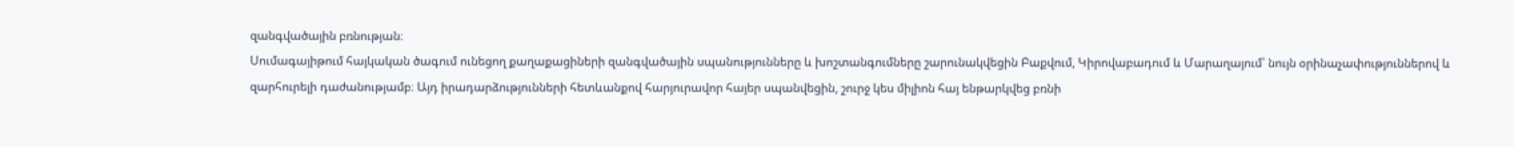զանգվածային բռնության։
Սումագայիթում հայկական ծագում ունեցող քաղաքացիների զանգվածային սպանությունները և խոշտանգումները շարունակվեցին Բաքվում, Կիրովաբադում և Մարաղայում՝ նույն օրինաչափություններով և զարհուրելի դաժանությամբ։ Այդ իրադարձությունների հետևանքով հարյուրավոր հայեր սպանվեցին, շուրջ կես միլիոն հայ ենթարկվեց բռնի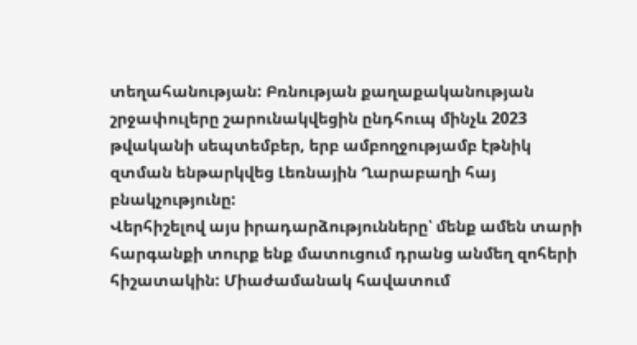տեղահանության: Բռնության քաղաքականության շրջափուլերը շարունակվեցին ընդհուպ մինչև 2023 թվականի սեպտեմբեր, երբ ամբողջությամբ էթնիկ զտման ենթարկվեց Լեռնային Ղարաբաղի հայ բնակչությունը:
Վերհիշելով այս իրադարձությունները՝ մենք ամեն տարի հարգանքի տուրք ենք մատուցում դրանց անմեղ զոհերի հիշատակին: Միաժամանակ հավատում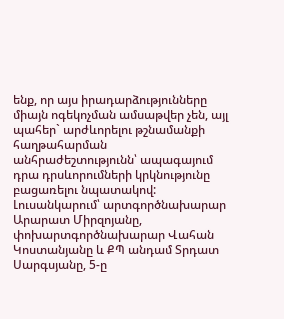ենք, որ այս իրադարձությունները միայն ոգեկոչման ամսաթվեր չեն, այլ պահեր` արժևորելու թշնամանքի հաղթահարման անհրաժեշտությունն՝ ապագայում դրա դրսևորումների կրկնությունը բացառելու նպատակով:
Լուսանկարում՝ արտգործնախարար Արարատ Միրզոյանը, փոխարտգործնախարար Վահան Կոստանյանը և ՔՊ անդամ Տրդատ Սարգսյանը, 5-ը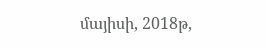մայիսի, 2018թ,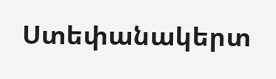Ստեփանակերտ